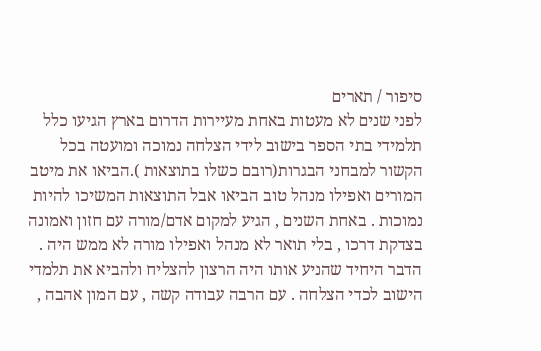סיפור / תארים
לפני שנים לא מעטות באחת מעיירות הדרום בארץ הגיעו כלל תלמידי בתי הספר בישוב לידי הצלחה נמוכה ומועטה בכל הקשור למבחני הבגרות(רובם כשלו בתוצאות ).הביאו את מיטב המורים ואפילו מנהל טוב הביאו אבל התוצאות המשיכו להיות נמוכות . באחת השנים , הגיע למקום אדם/מורה עם חזון ואמונה בצדקת דרכו , בלי תואר לא מנהל ואפילו מורה לא ממש היה . הדבר היחיד שהניע אותו היה הרצון להצליח ולהביא את תלמדי הישוב לכדי הצלחה . עם הרבה עבודה קשה , עם המון אהבה ,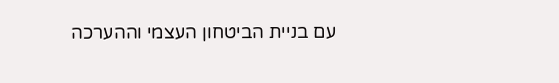עם בניית הביטחון העצמי וההערכה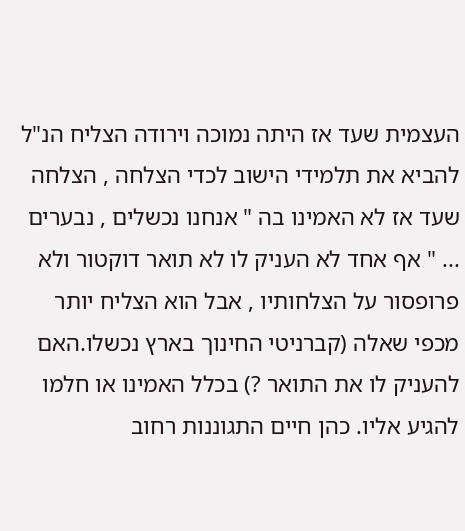העצמית שעד אז היתה נמוכה וירודה הצליח הנ"ל להביא את תלמידי הישוב לכדי הצלחה , הצלחה שעד אז לא האמינו בה " אנחנו נכשלים , נבערים ... " אף אחד לא העניק לו לא תואר דוקטור ולא פרופסור על הצלחותיו , אבל הוא הצליח יותר מכפי שאלה (קברניטי החינוך בארץ נכשלו.האם להעניק לו את התואר ?) בכלל האמינו או חלמו להגיע אליו. כהן חיים התגוננות רחוב